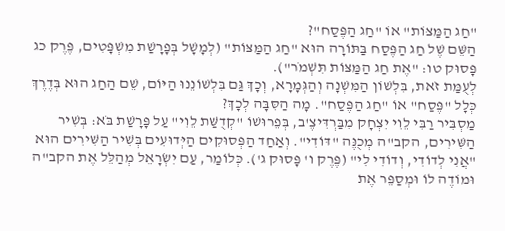"חַג הַמַּצּוֹת" אוֹ "חַג הַפֶּסַח"?
הַשֵּׁם שֶׁל חַג הַפֶּסַח בַּתּוֹרָה הוּא "חַג הַמַּצּוֹת" (לְמָשָׁל בְּפָרָשַׁת מִשְׁפָּטִים, פֶּרֶק כג פָּסוּק טו: "אֶת חַג הַמַּצּוֹת תִּשְׁמֹר").
לְעֻמַּת זֹאת, בִּלְשׁוֹן הַמִּשְׁנָה וְהַגְּמָרָא, וְכָךְ גַּם בִּלְשׁוֹנֵנוּ הַיּוֹם, שֵׁם הַחַג הוּא בְּדֶרֶךְ כְּלָל "פֶּסַח" אוֹ "חַג הַפֶּסַח". מָה הַסִּבָּה לְכָךְ?
מַסְבִּיר רַבִּי לֵוִי יִצְחָק מִבַּרְדִּיצֶ'ב, בְּפֵרוּשׁוֹ "קְדֻשַּׁת לֵוִי" עַל פָּרָשַׁת בֹּא: בְּשִׁיר הַשִּׁירִים, הקב"ה מְכֻנֶּה "דּוֹדִי". וְאַחַד הַפְּסוּקִים הַיְּדוּעִים בְּשִׁיר הַשִּׁירִים הוּא "אֲנִי לְדוֹדִי, וְדוֹדִי לִי" (פֶּרֶק ו' פָּסוּק ג'). כְּלוֹמַר, עַם יִשְׂרָאֵל מְהַלֵּל אֶת הקב"ה וּמוֹדֶה לוֹ וּמְסַפֵּר אֶת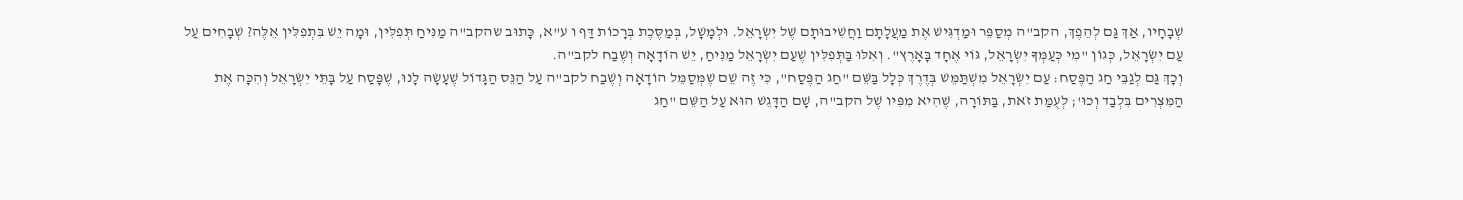שְׁבָחָיו, אַךְ גַּם לְהֵפֶךְ, הקב"ה מְסַפֵּר וּמַדְגִּישׁ אֶת מַעֲלָתָם וַחֲשִׁיבוּתָם שֶׁל יִשְׂרָאֵל. וּלְמָשָׁל, בְּמַסֶּכֶת בְּרָכוֹת דַּף ו ע"א, כָּתוּב שהקב"ה מַנִּיחַ תְּפִלִּין, וּמָה יֵשׁ בִּתְפִלִּין אֵלֶּה? שְׁבָחִים עַל עַם יִשְׂרָאֵל, כְּגוֹן "מִי כְּעַמְּךָ יִשְׂרָאֵל, גּוֹי אֶחָד בָּאָרֶץ". וְאִלּוּ בַּתְּפִלִּין שֶׁעַם יִשְׂרָאֵל מַנִּיחַ, יֵשׁ הוֹדָאָה וְשֶׁבַח לקב"ה.
וְכָךְ גַּם לְגַבֵּי חַג הַפֶּסַח: עַם יִשְׂרָאֵל מִשְׁתַּמֵּשׁ בְּדֶרֶךְ כְּלָל בַּשֵּׁם "חַג הַפֶּסַח", כִּי זֶה שֵׁם שֶׁמְּסַמֵּל הוֹדָאָה וְשֶׁבַח לקב"ה עַל הַנֵּס הַגָּדוֹל שֶׁעָשָׂה לָנוּ, שֶׁפָּסַח עַל בָּתֵּי יִשְׂרָאֵל וְהִכָּה אֶת הַמִּצְרִים בִּלְבַד וְכוּ'; לְעֻמַּת זֹאת, בַּתּוֹרָה, שֶׁהִיא מִפִּיו שֶׁל הקב"ה, שָׁם הַדָּגֵשׁ הוּא עַל הַשֵּׁם "חַג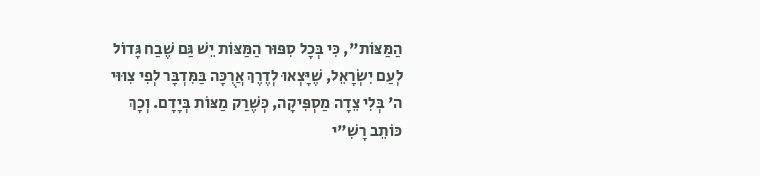הַמַּצּוֹת", כִּי בְּכָל סִפּוּר הַמַּצּוֹת יֵשׁ גַּם שֶׁבַח גָּדוֹל לְעַם יִשְׂרָאֵל, שֶׁיָּצְאוּ לְדֶרֶךְ אֲרֻכָּה בַּמִּדְבָּר לְפִי צִוּוּי ה' בְּלִי צֵדָה מַסְפִּיקָה, כְּשֶׁרַק מַצּוֹת בְּיָדָם. וְכָךְ כּוֹתֵב רָשִׁ"י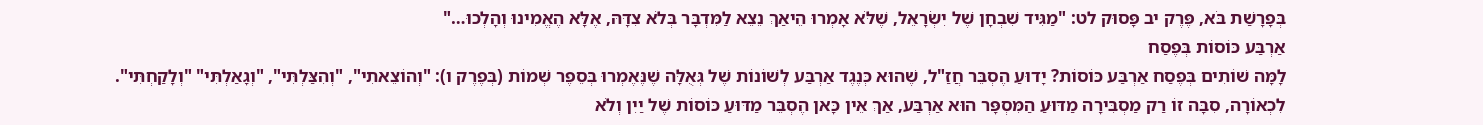בְּפָרָשַׁת בֹּא, פֶּרֶק יב פָּסוּק לט: "מַגִּיד שִׁבְחָן שֶׁל יִשְׂרָאֵל, שֶׁלֹּא אָמְרוּ הֵיאַךְ נֵצֵא לַמִּדְבָּר בְּלֹא צִדָּהּ, אֶלָּא הֶאֱמִינוּ וְהָלְכוּ…"
אַרְבַּע כּוֹסוֹת בְּפֶסַח
לָמָּה שׁוֹתִים בְּפֶסַח אַרְבַּע כּוֹסוֹת? יָדוּעַ הֶסְבֵּר חֲזַ"ל, שֶׁהוּא כְּנֶגֶד אַרְבַּע לְשׁוֹנוֹת שֶׁל גְּאֻלָּה שֶׁנֶּאֶמְרוּ בְּסֵפֶר שְׁמוֹת (בְּפֶרֶק ו): "וְהוֹצֵאתִי", "וְהִצַּלְתִּי", "וְגָאַלְתִּי" "וְלָקַחְתִּי".
לִכְאוֹרָה, סִבָּה זוֹ רַק מַסְבִּירָה מַדּוּעַ הַמִּסְפָּר הוּא אַרְבַּע, אַךְ אֵין כָּאן הֶסְבֵּר מַדּוּעַ כּוֹסוֹת שֶׁל יַיִן וְלֹא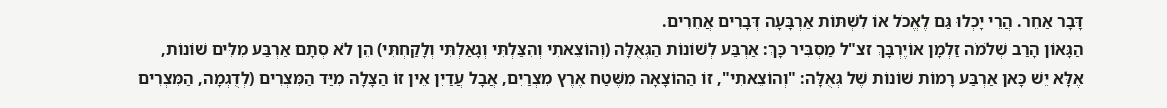דָּבָר אַחֵר. הֲרֵי יָכְלוּ גַּם לֶאֱכֹל אוֹ לִשְׁתּוֹת אַרְבָּעָה דְּבָרִים אֲחֵרִים.
הַגָּאוֹן הָרַב שְׁלֹמֹה זַלְמָן אוֹיֶרְבָּךְ זצ"ל מַסְבִּיר כָּךְ: אַרְבַּע לְשׁוֹנוֹת הַגְּאֻלָּה (וְהוֹצֵאתִי וְהִצַּלְתִּי וְגָאַלְתִּי וְלָקַחְתִּי) הֵן לֹא סְתָם אַרְבַּע מִלִּים שׁוֹנוֹת, אֶלָּא יֵשׁ כָּאן אַרְבַּע רָמוֹת שׁוֹנוֹת שֶׁל גְּאֻלָּה: "וְהוֹצֵאתִי", זוֹ הַהוֹצָאָה מִשֶּׁטַח אֶרֶץ מִצְרַיִם, אֲבָל עֲדַיִן אֵין זוֹ הַצָּלָה מִיַּד הַמִּצְרִים (לְדֻגְמָה, הַמִּצְרִים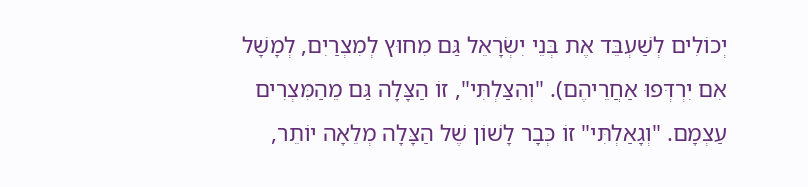יְכוֹלִים לְשַׁעְבֵּד אֶת בְּנֵי יִשְׂרָאֵל גַּם מִחוּץ לְמִצְרַיִם, לְמָשָׁל אִם יִרְדְּפוּ אַחֲרֵיהֶם). "וְהִצַּלְתִּי", זוֹ הַצָּלָה גַּם מֵהַמִּצְרִים עַצְמָם. "וְגָאַלְתִּי" זוֹ כְּבָר לָשׁוֹן שֶׁל הַצָּלָה מְלֵאָה יוֹתֵר,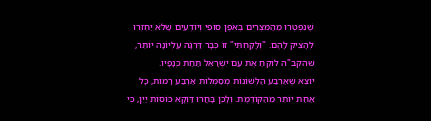שֶׁנִּפְטְרוּ מֵהַמִּצְרִים בְּאֹפֶן סוֹפִי וְיוֹדְעִים שֶׁלֹּא יַחְזְרוּ לְהָצִיק לָהֶם. "וְלָקַחְתִּי" זוֹ כְּבָר דַּרְגָּה עֶלְיוֹנָה יוֹתֵר, שהקב"ה לוֹקֵחַ אֶת עַם יִשְׂרָאֵל תַּחַת כְּנָפָיו.
יוֹצֵא שֶׁאַרְבַּע הַלְּשׁוֹנוֹת מְסַמְּלוֹת אַרְבַּע רָמוֹת, כָּל אַחַת יוֹתֵר מֵהַקּוֹדֶמֶת. וְלָכֵן בָּחֲרוּ דַּוְקָא כּוֹסוֹת יַיִן, כִּי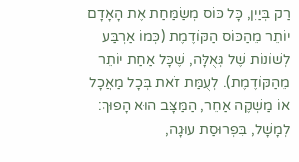רַק בְּיַיִן, כָּל כּוֹס מְשַׂמַּחַת אֶת הָאָדָם יוֹתֵר מֵהַכּוֹס הַקּוֹדֶמֶת (כְּמוֹ אַרְבַּע לְשׁוֹנוֹת שֶׁל גְּאֻלָּה, שֶׁכָּל אַחַת יוֹתֵר מֵהַקּוֹדֶמֶת). לְעֻמַּת זֹאת בְּכָל מַאֲכָל אוֹ מַשְׁקֶה אַחֵר, הַמַּצָּב הוּא הָפוּךְ: לְמָשָׁל, בִּפְרוּסַת עוּגָה,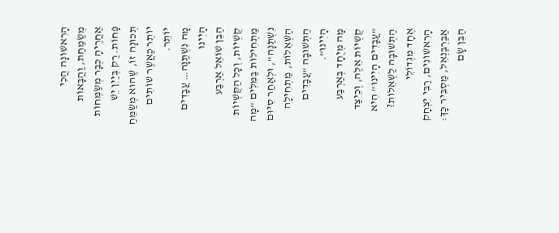הָרִאשׁוֹנָה הֲכִי מְשַׂמַּחַת, וַהֲבָּאוֹת אַחֲרֶיהָ כְּבָר מְשַׂמְּחוֹת פָּחוֹת. רַק בְּיַיִן יֵשׁ תְּכוּנָה זוֹ, שֶׁהוּא מְשַׂמֵּחַ יוֹתֵר כַּאֲשֶׁר שׁוֹתִים יוֹתֵר.
מָה נִשְׁתַּנָּה… עֲבָדִים הָיִינוּ
הַבֵּן שׁוֹאֵל אַרְבַּע קֻשְׁיוֹת, וְכָל הַקֻּשְׁיוֹת מַתְחִילוֹת בַּמִּלִּים "מָה נִשְׁתַּנָּה", וּלְאַחַר סִיּוּם הַשְּׁאֵלוֹת, מַתְחִילָה הַתְּשׁוּבָה "עֲבָדִים הָיִינוּ".
מָה מְיֻחָד בְּאַרְבַּע קֻשְׁיוֹת אֵלֶּה, וְכֵיצַד "עֲבָדִים הָיִינוּ" הִיא הַתְּשׁוּבָה לַשְּׁאֵלוֹת? אֶחָד מִגְּדוֹלֵי הָרִאשׁוֹנִים, רַבִּי יִצְחָק אַבַּרְבַּנְאֵל, מַסְבִּיר כָּךְ:
הַבֵּן שָׂם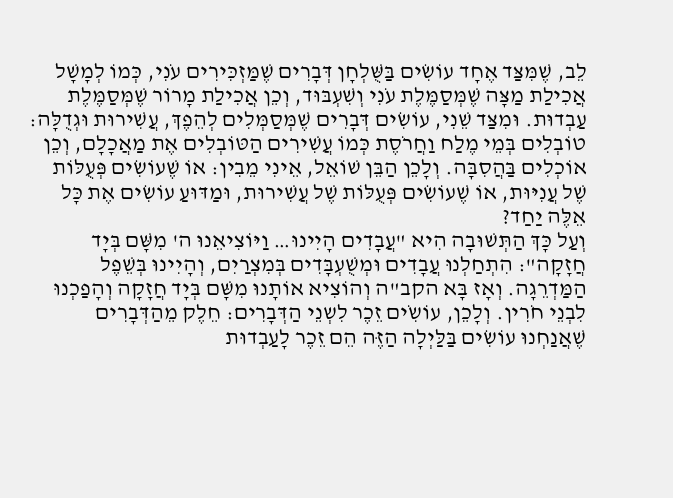לֵב, שֶׁמִּצַּד אֶחָד עוֹשִׂים בַּשֻּׁלְחָן דְּבָרִים שֶׁמַּזְכִּירִים עֹנִי, כְּמוֹ לְמָשָׁל אֲכִילַת מַצָּה שֶׁמְּסַמֶּלֶת עֹנִי וְשִׁעְבּוּד, וְכֵן אֲכִילַת מָרוֹר שֶׁמְּסַמֶּלֶת עַבְדוּת. וּמִצַּד שֵׁנִי, עוֹשִׂים דְּבָרִים שֶׁמְּסַמְּלִים לְהֵפֶךְ, עֲשִׁירוּת וּגְדֻלָּה: טוֹבְלִים בְּמֵי מֶלַח וַחֲרֹסֶת כְּמוֹ עֲשִׁירִים הַטּוֹבְלִים אֶת מַאֲכָלָם, וְכֵן אוֹכְלִים בַּהֲסִבָּה. וְלָכֵן הַבֵּן שׁוֹאֵל, אֵינִי מֵבִין: אוֹ שֶׁעוֹשִׂים פְּעֻלּוֹת שֶׁל עֲנִיּוּת, אוֹ שֶׁעוֹשִׂים פְּעֻלּוֹת שֶׁל עֲשִׁירוּת, וּמַדּוּעַ עוֹשִׂים אֶת כָּל אֵלֶּה יַחַד?
וְעַל כָּךְ הַתְּשׁוּבָה הִיא "עֲבָדִים הָיִינוּ… וַיּוֹצִיאֵנוּ ה' מִשָּׁם בְּיָד חֲזָקָה": הִתְחַלְנוּ עֲבָדִים וּמְשֻׁעְבָּדִים בְּמִצְרַיִם, וְהָיִינוּ בְּשֵׁפֶל הַמַּדְרֵגָה. וְאָז בָּא הקב"ה וְהוֹצִיא אוֹתָנוּ מִשָּׁם בְּיָד חֲזָקָה וְהָפַכְנוּ לִבְנֵי חֹרִין. וְלָכֵן, עוֹשִֹים זֵכֶר לִשְנֵי הַדְּבָרִים: חֵלֶק מֵהַדְּבָרִים שֶׁאֲנַחְנוּ עוֹשִׂים בַּלַּיְלָה הַזֶּה הֵם זֵכֶר לָעַבְדוּת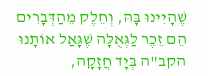שֶׁהָיִינוּ בָּהּ, וְחֵלֶק מֵהַדְּבָרִים הֵם זֵכֶר לַגְּאֻלָּה שֶׁגָּאַל אוֹתָנוּ הקב"ה בְּיָד חֲזָקָה,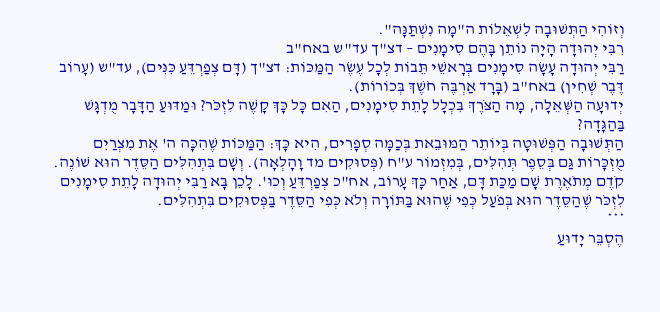וְזוֹהִי הַתְּשׁוּבָה לִשְׁאֵלוֹת ה"מָה נִשְׁתַּנָּה".
רִבִּי יְהוּדָה הָיָה נוֹתֵן בָּהֶם סִימָנִים – דצ"ך עד"ש באח"ב
רַבִּי יְהוּדָה עָשָׂה סִימָנִים בְּרָאשֵׁי תֵּבוֹת לְכָל עֶשֶׂר הַמַּכּוֹת: דצ"ך (דָּם צְפַרְדֵּעַ כִּנִּים), עד"ש (עָרוֹב דֶּבֶר שְׁחִין) באח"ב (בָּרָד אַרְבֶּה חֹשֶׁךְ בְּכוֹרוֹת).
יְדוּעָה הַשְּׁאֵלָה, מָה הַצֹּרֶךְ בִּכְלָל לָתֵת סִימָנִים, הַאִם כָּל כָּךְ קָשֶׁה לִזְכֹּר? וּמַדּוּעַ הַדָּבָר מֻדְגָּשׁ בַּהַגָּדָה?
הַתְּשׁוּבָה הַפְּשׁוּטָה בְּיוֹתֵר הַמּוּבֵאת בְּכַמָּה סְפָרִים, הִיא כָּךְ: הַמַּכּוֹת שֶׁהִכָּה ה' אֶת מִצְרַיִם מֻזְכָּרוֹת גַּם בְּסֵפֶר תְּהִלִּים, בְּמִזְמוֹר ע"ח (פְּסוּקִים מד וָהָלְאָה). וְשָׁם בִּתְהִלִּים הַסֵּדֶר הוּא שׁוֹנֶה. קֹדֶם מְתֹאֶרֶת שָׁם מַכַּת דָּם, אַחַר כָּךְ עָרוֹב, אח"כ צְפַרְדֵּעַ וְכוּ'. לָכֵן בָּא רַבִּי יְהוּדָה לָתֵת סִימָנִים לִזְכֹּר שֶׁהַסֵּדֶר הוּא בְּפֹעַל כְּפִי שֶׁהוּא בַּתּוֹרָה וְלֹא כְּפִי הַסֵּדֶר בַּפְּסוּקִים בִּתְהִלִּים.
***
הֶסְבֵּר יָדוּעַ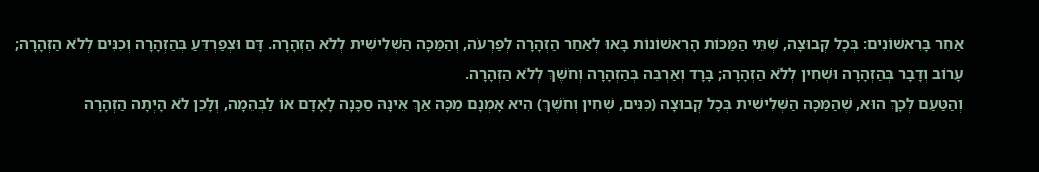אַחֵר בָּרִאשׁוֹנִים: בְּכָל קְבוּצָה, שְׁתֵּי הַמַּכּוֹת הָרִאשׁוֹנוֹת בָּאוּ לְאַחַר הַזְהָרָה לְפַרְעֹה, וְהַמַּכָּה הַשְּׁלִישִׁית לְלֹא הַזְהָרָה. דָּם וּצְפַרְדֵּעַ בְּהַזְהָרָה וְכִנִּים לְלֹא הַזְהָרָה; עָרוֹב וְדָבָר בְּהַזְהָרָה וּשְׁחִין לְלֹא הַזְהָרָה; בָּרָד וְאַרְבֵּה בְּהַזְהָרָה וְחֹשֶׁךְ לְלֹא הַזְהָרָה.
וְהַטַּעַם לְכָךְ הוּא, שֶׁהַמַּכָּה הַשְּׁלִישִׁית בְּכָל קְבוּצָה (כִּנִּים, שְׁחִין וְחֹשֶׁךְ) הִיא אָמְנָם מַכָּה אַךְ אֵינָהּ סַכָּנָה לָאָדָם אוֹ לַבְּהֵמָה, וְלָכֵן לֹא הָיְתָה הַזְהָרָה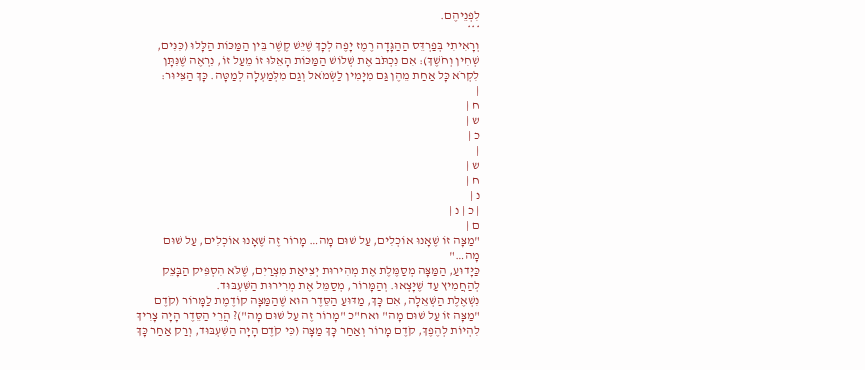לִפְנֵיהֶם.
***
וְרָאִיתִי בְּפַרְדֵּס הַהַגָּדָה רֶמֶז יָפֶה לְכָךְ שֶׁיֵּשׁ קֶשֶׁר בֵּין הַמַּכּוֹת הַלָּלוּ (כִּנִּים, שְׁחִין וְחֹשֶׁךְ): אִם נִכְתֹּב אֶת שְׁלוֹשׁ הַמַּכּוֹת הָאֵלּוּ זוֹ מֵעַל זוֹ, נִרְאֶה שֶׁנִּתָּן לִקְרֹא כָּל אַחַת מֵהֶן גַּם מִיָּמִין לַשְּׂמֹאל וְגַם מִלְּמַעְלָה לְמַטָּה. כָּךְ הַצִּיּוּר:
|
ח |
ש |
כ |
|
ש |
ח |
נ |
| כ | נ |
ם |
"מַצָּה זוֹ שֶׁאָנוּ אוֹכְלִים, עַל שׁוּם מָה… מָרוֹר זֶה שֶׁאָנוּ אוֹכְלִים, עַל שׁוּם מָה…"
כַּיָּדוּעַ, הַמַּצָּה מְסַמֶּלֶת אֶת מְהִירוּת יְצִיאַת מִצְרַיִם, שֶׁלֹּא הִסְפִּיק הַבָּצֵק לְהַחֲמִיץ עַד שֶׁיָּצְאוּ. וְהַמָּרוֹר, מְסַמֵּל אֶת מְרִירוּת הַשִּׁעְבּוּד.
נִשְׁאֶלֶת הַשְּׁאֵלָה, אִם כָּךְ, מַדּוּעַ הַסֵּדֶר הוּא שֶׁהַמַּצָּה קוֹדֶמֶת לַמָּרוֹר (קֹדֶם "מַצָּה זוֹ עַל שׁוּם מָה" ואח"כ "מָרוֹר זֶה עַל שׁוּם מָה")? הֲרֵי הַסֵּדֶר הָיָה צָרִיךְ לִהְיוֹת לְהֶפֶךְ, קֹדֶם מָרוֹר וְאַחַר כָּךְ מַצָּה (כִּי קֹדֶם הָיָה הַשִּׁעְבּוּד, וְרַק אַחַר כָּךְ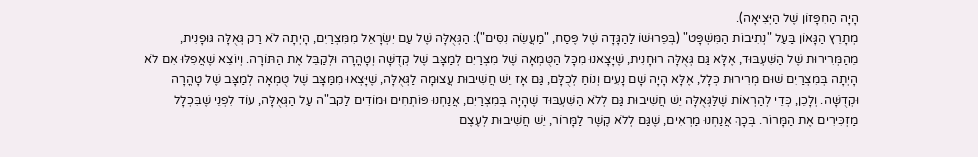הָיָה הַחִפָּזוֹן שֶׁל הַיְּצִיאָה).
מְתָרֵץ הַגָּאוֹן בַּעַל "נְתִיבוֹת הַמִּשְׁפָּט" (בְּפֵרוּשׁוֹ לַהַגָּדָה שֶׁל פֶּסַח, "מַעֲשֵׂה נִסִּים"): הַגְּאֻלָּה שֶׁל עַם יִשְׂרָאֵל מִמִּצְרַיִם, הָיְתָה לֹא רַק גְּאֻלָּה גּוּפָנִית, מֵהַמְּרִירוּת שֶׁל הַשִּׁעְבּוּד, אֶלָּא גַּם גְּאֻלָּה רוּחָנִית, שֶׁיָּצָאנוּ מִכָּל הַטֻּמְאָה שֶׁל מִצְרַיִם לְמַצָּב שֶׁל קְדֻשָּׁה וְטָהֳרָה וּלְקַבֵּל אֶת הַתּוֹרָה. וְיוֹצֵא שֶׁאֲפִלּוּ אִם לֹא הָיְתָה בְּמִצְרַיִם שׁוּם מְרִירוּת כְּלָל, אֶלָּא הָיָה שָׁם נָעִים וְנוֹחַ לְכֻלָּם, גַּם אָז יֵשׁ חֲשִׁיבוּת עֲצוּמָה לַגְּאֻלָּה, שֶׁיָּצְאוּ מִמַּצָּב שֶׁל טֻמְאָה לְמַצָּב שֶׁל טָהֳרָה וּקְדֻשָּׁה. וְלָכֵן, כְּדֵי לְהַרְאוֹת שֶׁלַּגְּאֻלָּה יֵשׁ חֲשִׁיבוּת גַּם לְלֹא הַשִּׁעְבּוּד שֶׁהָיָה בְּמִצְרַיִם, אֲנַחְנוּ פּוֹתְחִים וּמוֹדִים לַקב"ה עַל הַגְּאֻלָּה, עוֹד לִפְנֵי שֶׁבִּכְלָל מַזְכִּירִים אֶת הַמָּרוֹר. בְּכָךְ אֲנַחְנוּ מַרְאִים, שֶׁגַּם לְלֹא קֶשֶׁר לַמָּרוֹר, יֵשׁ חֲשִׁיבוּת לְעֶצֶם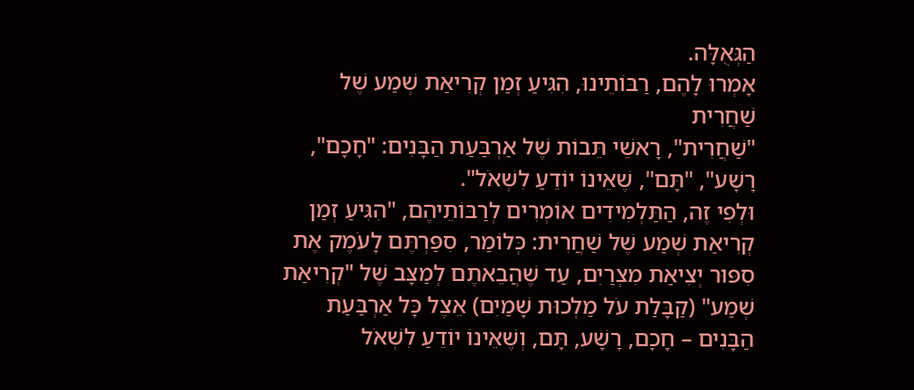הַגְּאֻלָּה.
אָמְרוּ לָהֶם, רַבּוֹתֵינוּ, הִגִּיעַ זְמַן קְרִיאַת שְׁמַע שֶׁל שַׁחֲרִית
"שַׁחֲרִית", רָאשֵׁי תֵּבוֹת שֶׁל אַרְבַּעַת הַבָּנִים: "חָכָם", רָשָׁע", "תָּם", שֶׁאֵינוֹ יוֹדֵעַ לִשְׁאֹל".
וּלְפִי זֶה, הַתַּלְמִידִים אוֹמְרִים לְרַבּוֹתֵיהֶם, "הִגִּיעַ זְמַן קְרִיאַת שְׁמַע שֶׁל שַׁחֲרִית: כְּלוֹמַר, סִפַּרְתֶּם לָעֹמֶק אֶת סִפּוּר יְצִיאַת מִצְרַיִם, עַד שֶׁהֲבֵאתֶם לְמַצָּב שֶׁל "קְרִיאַת שְׁמַע" (קַבָּלַת עֹל מַלְכוּת שָׁמַיִם) אֵצֶל כָּל אַרְבַּעַת הַבָּנִים – חָכָם, רָשָׁע, תָּם, וְשֶׁאֵינוֹ יוֹדֵעַ לִשְׁאֹל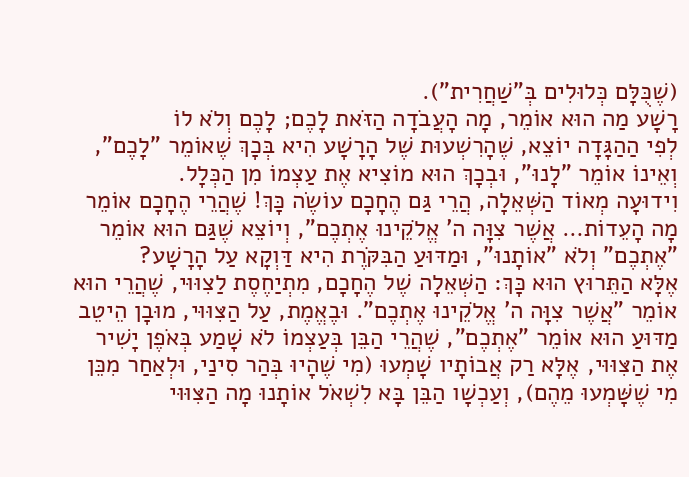(שֶׁכֻּלָּם כְּלוּלִים בְּ"שַׁחֲרִית").
רָשָׁע מַה הוּא אוֹמֵר, מָה הָעֲבֹדָה הַזֹּאת לָכֶם; לָכֶם וְלֹא לוֹ
לְפִי הַהַגָּדָה יוֹצֵא, שֶׁהָרִשְׁעוּת שֶׁל הָרָשָׁע הִיא בְּכָךְ שֶׁאוֹמֵר "לָכֶם", וְאֵינוֹ אוֹמֵר "לָנוּ", וּבְכָךְ הוּא מוֹצִיא אֶת עַצְמוֹ מִן הַכְּלָל.
וִידוּעָה מְאוֹד הַשְּׁאֵלָה, הֲרֵי גַּם הֶחָכָם עוֹשֶׂה כָּךְ! שֶׁהֲרֵי הֶחָכָם אוֹמֵר מָה הָעֵדוֹת… אֲשֶׁר צִוָּה ה' אֱלֹקֵינוּ אֶתְכֶם", וְיוֹצֵא שֶׁגַּם הוּא אוֹמֵר "אֶתְכֶם" וְלֹא "אוֹתָנוּ", וּמַדּוּעַ הַבִּקֹּרֶת הִיא דַּוְקָא עַל הָרָשָׁע?
אֶלָּא הַתֵּרוּץ הוּא כָּךְ: הַשְּׁאֵלָה שֶׁל הֶחָכָם, מִתְיַחֶסֶת לַצִוּוּי, שֶׁהֲרֵי הוּא אוֹמֵר "אֲשֶׁר צִוָּה ה' אֱלֹקֵינוּ אֶתְכֶם". וּבֶאֱמֶת, עַל הַצִּוּוּי, מוּבָן הֵיטֵב מַדּוּעַ הוּא אוֹמֵר "אֶתְכֶם", שֶׁהֲרֵי הַבֵּן בְּעַצְמוֹ לֹא שָׁמַע בְּאֹפֶן יָשִׁיר אֶת הַצִּוּוּי, אֶלָּא רַק אֲבוֹתָיו שָׁמְעוּ (מִי שֶׁהָיוּ בְּהַר סִינַי, וּלְאַחַר מִכֵּן מִי שֶׁשָּׁמְעוּ מֵהֶם), וְעַכְשָׁו הַבֵּן בָּא לִשְׁאֹל אוֹתָנוּ מָה הַצִּוּוּי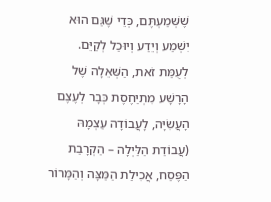שֶׁשְּׁמַעְתֶּם, כְּדֵי שֶׁגַּם הוּא יִשְׁמַע וְיֵדַע וְיוּכַל לְקַיֵּם.
לְעֻמַּת זֹאת, הַשְּׁאֵלָה שֶׁל הָרָשָׁע מִתְיַחֶסֶת כְּבָר לְעֶצֶם הָעֲשִׂיָּה, לָעֲבוֹדָה עַצְמָהּ (עֲבוֹדַת הַלַּיְלָה – הַקְרָבַת הַפֶּסַח, אֲכִילַת הַמַּצָּה וְהַמָּרוֹר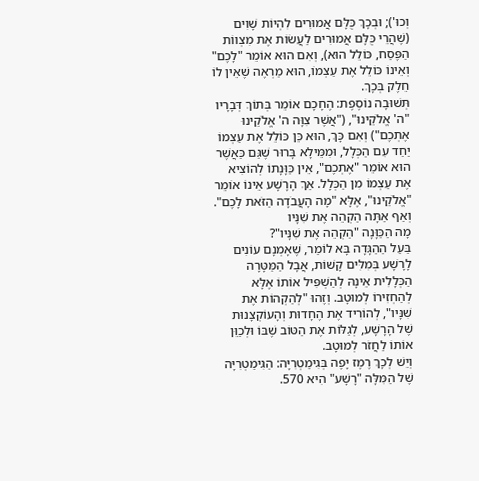וְכוּ'); וּבְכָךְ כֻּלָּם אֲמוּרִים לִהְיוֹת שָׁוִים (שֶׁהֲרֵי כֻּלָּם אֲמוּרִים לַעֲשׂוֹת אֶת מִצְווֹת הַפֶּסַח, כּוֹלֵל הוּא), וְאִם הוּא אוֹמֵר "לָכֶם" וְאֵינוֹ כּוֹלֵל אֶת עַצְמוֹ, הוּא מַרְאֶה שֶׁאֵין לוֹ חֵלֶק בְּכָךְ.
תְּשׁוּבָה נוֹסֶפֶת: הֶחָכָם אוֹמֵר בְּתוֹךְ דְּבָרָיו "ה' אֱלֹקֵינוּ", ("אֲשֶׁר צִוָּה ה' אֱלֹקֵינוּ אֶתְכֶם") וְאִם כָּךְ, הוּא כֵּן כּוֹלֵל אֶת עַצְמוֹ יַחַד עִם הַכְּלָל, וּמִמֵּילָא בָּרוּר שֶׁגַּם כַּאֲשֶׁר הוּא אוֹמֵר "אֶתְכֶם", אֵין כַּוָּנָתוֹ לְהוֹצִיא אֶת עַצְמוֹ מִן הַכְּלָל. אַךְ הָרָשָׁע אֵינוֹ אוֹמֵר "אֱלֹקֵינוּ", אֶלָּא "מָה הָעֲבֹדָה הַזֹּאת לָכֶם".
וְאַף אַתָּה הַקְהֵה אֶת שִׁנָּיו
מָה הַכַּוָּנָה "הַקְהֵה אֶת שִׁנָּיו"?
בַּעַל הַהַגָּדָה בָּא לוֹמַר, שֶׁאָמְנָם עוֹנִים לָרָשָׁע בְּמִלִּים קָשׁוֹת, אֲבָל הַמַּטָּרָה הַכְּלָלִית אֵינָהּ לְהַשְׁפִּיל אוֹתוֹ אֶלָּא לְהַחְזִירוֹ לְמוּטָב. וְזֶהוּ "לְהַקְהוֹת אֶת שִׁנָּיו", לְהוֹרִיד אֶת הֶחָדוּת וְהָעוֹקְצָנוּת שֶׁל הָרָשָׁע, לְגַלּוֹת אֶת הַטּוֹב שֶׁבּוֹ וּלְכַוֵּן אוֹתוֹ לַחֲזֹר לְמוּטָב.
וְיֵשׁ לְכָךְ רֶמֶז יָפֶה בְּגִימַטְרִיָּה: הַגִּימַטְרִיָּה שֶׁל הַמִּלָּה "רָשָׁע" הִיא 570.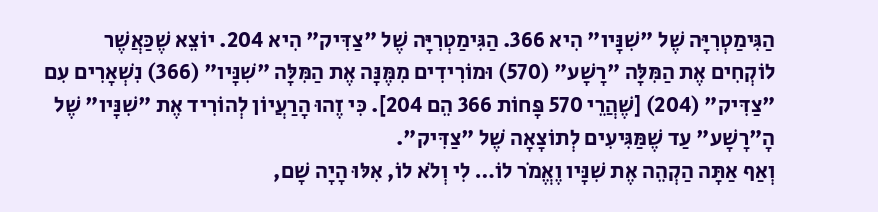הַגִּימַטְרִיָּה שֶׁל "שִׁנָּיו" הִיא 366. הַגִּימַטְרִיָּה שֶׁל "צַדִּיק" הִיא 204. יוֹצֵא שֶׁכַּאֲשֶׁר לוֹקְחִים אֶת הַמִּלָּה "רָשָׁע" (570) וּמוֹרִידִים מִמֶּנָּה אֶת הַמִּלָּה "שִׁנָּיו" (366) נִשְׁאָרִים עִם "צַדִּיק" (204) [שֶׁהֲרֵי 570 פָּחוֹת 366 הֵם 204]. כִּי זֶהוּ הָרַעֲיוֹן לְהוֹרִיד אֶת "שִׁנָּיו" שֶׁל הָ"רָשָׁע" עַד שֶׁמַּגִּיעִים לְתוֹצָאָה שֶׁל "צַדִּיק".
וְאַף אַתָּה הַקְהֵה אֶת שִׁנָּיו וֶאֱמֹר לוֹ… לִי וְלֹא לוֹ, אִלּוּ הָיָה שָׁם,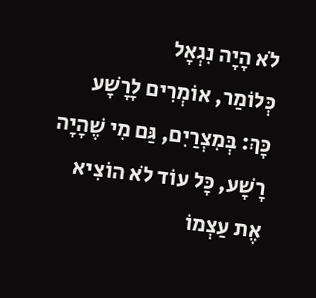לֹא הָיָה נִגְאָל
כְּלוֹמַר, אוֹמְרִים לָרָשָׁע כָּךְ: בְּמִצְרַיִם, גַּם מִי שֶׁהָיָה רָשָׁע, כָּל עוֹד לֹא הוֹצִיא אֶת עַצְמוֹ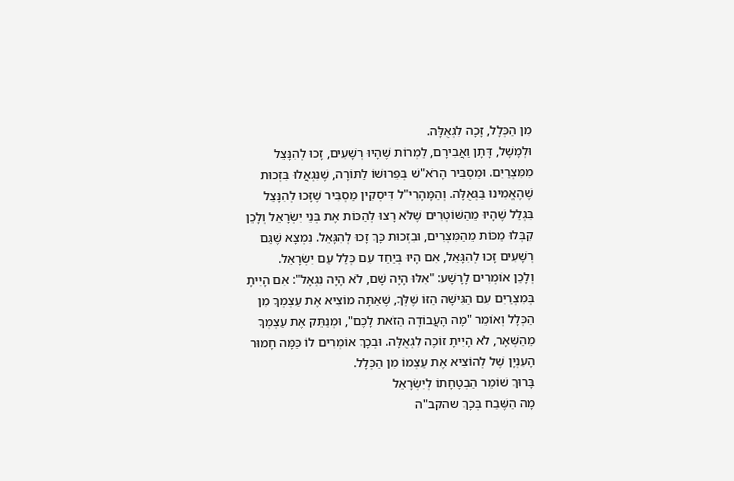מִן הַכְּלָל, זָכָה לִגְאֻלָּה.
וּלְמָשָׁל, דָּתָן וַאֲבִירָם, לַמְרוֹת שֶׁהָיוּ רְשָׁעִים, זָכוּ לְהִנָּצֵל מִמִּצְרַיִם. וּמַסְבִּיר הָרֹא"שׁ בְּפֵרוּשׁוֹ לַתּוֹרָה, שֶׁנִּגְאֲלוּ בִּזְכוּת שֶׁהֶאֱמִינוּ בַּגְּאֻלָּה. וְהַמָּהָרִי"ל דִּיסְקִין מַסְבִּיר שֶׁזָּכוּ לְהִנָּצֵל בִּגְלַל שֶׁהָיוּ מֵהַשּׁוֹטְרִים שֶׁלֹּא רָצוּ לְהַכּוֹת אֶת בְּנֵי יִשְׂרָאֵל וְלָכֵן קִבְּלוּ מַכּוֹת מֵהַמִּצְרִים, וּבִזְכוּת כָּךְ זָכוּ לְהִגָּאֵל. נִמְצָא שֶׁגַּם רְשָׁעִים זָכוּ לְהִגָּאֵל, אִם הָיוּ בְּיַחַד עִם כְּלַל עַם יִשְׂרָאֵל.
וְלָכֵן אוֹמְרִים לָרָשָׁע: "אִלּוּ הָיָה שָׁם, לֹא הָיָה נִגְאָל": אִם הָיִיתָ בְּמִצְרַיִם עִם הַגִּישָׁה הַזּוֹ שֶׁלְּךָ, שֶׁאַתָּה מוֹצִיא אֶת עַצְמְךָ מִן הַכְּלָל וְאוֹמֵר "מָה הָעֲבוֹדָה הַזֹאת לָכֶם", וּמְנַתֵּק אֶת עַצְמְךָ מֵהַשְּׁאָר, לֹא הָיִיתָ זוֹכֶה לִגְאֻלָּה. וּבְכָךְ אוֹמְרִים לוֹ כַּמָּה חָמוּר הָעִנְיָן שֶׁל לְהוֹצִיא אֶת עַצְמוֹ מִן הַכְּלָל.
בָּרוּךְ שׁוֹמֵר הַבְטָחָתוֹ לְיִשְׂרָאֵל
מָה הַשֶּׁבַח בְּכָךְ שהקב"ה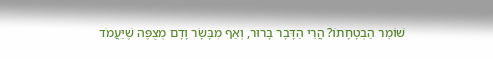שׁוֹמֵר הַבְטָחָתוֹ? הֲרֵי הַדָּבָר בָּרוּר, וְאַף מִבָּשָׂר וָדָם מְצֻפֶּה שֶׁיַּעֲמֹד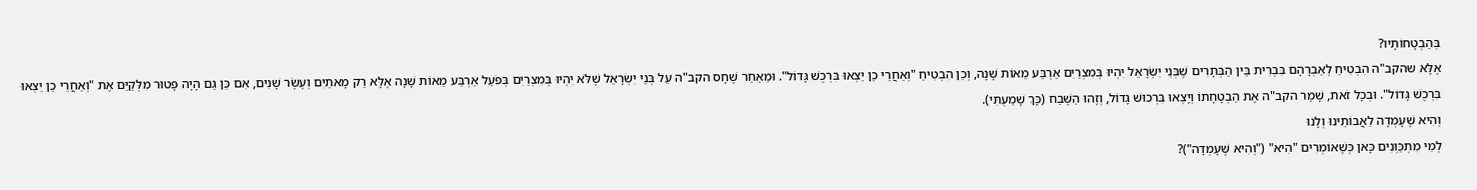בְּהַבְטָחוֹתָיו?
אֶלָּא שהקב"ה הִבְטִיחַ לְאַבְרָהָם בִּבְרִית בֵּין הַבְּתָרִים שֶׁבְּנֵי יִשְׂרָאֵל יִהְיוּ בְּמִצְרַיִם אַרְבַּע מֵאוֹת שָׁנָה, וְכֵן הִבְטִיחַ "וְאַחֲרֵי כֵן יֵצְאוּ בִּרְכֻשׁ גָּדוֹל". וּמֵאַחַר שֶׁחָס הקב"ה עַל בְּנֵי יִשְׂרָאֵל שֶׁלֹּא יִהְיוּ בְּמִצְרַיִם בְּפֹעַל אַרְבַּע מֵאוֹת שָׁנָה אֶלָּא רַק מָאתַיִם וְעֶשֶׂר שָׁנִים, אִם כֵּן גַּם הָיָה פָּטוּר מִלְּקַיֵּם אֶת "וְאַחֲרֵי כֵן יֵצְאוּ בִּרְכֻשׁ גָּדוֹל". וּבְכָל זֹאת, שָׁמַר הקב"ה אֶת הַבְטָחָתוֹ וְיָצְאוּ בִּרְכוּשׁ גָּדוֹל, וְזֶהוּ הַשֶּׁבַח (כָּךְ שָׁמַעְתִּי).
וְהִיא שֶׁעָמְדָה לַאֲבוֹתֵינוּ וְלָנוּ
לְמִי מִתְכַּוְּנִים כָּאן כְּשֶׁאוֹמְרִים "הִיא" ("וְהִיא שֶׁעָמְדָה")?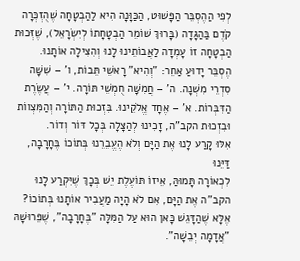לְפִי הַהֶסְבֵּר הַפָּשׁוּט, הַכַּוָּנָה הִיא לַהַבְטָחָה שֶׁהֻזְכְּרָה קֹדֶם בַּהַגָּדָה (בָּרוּךְ שׁוֹמֵר הַבְטָחָתוֹ לְיִשְׂרָאֵל), שֶׁזְּכוּת הַבְטָחָה זוֹ עָמְדָה לַאֲבוֹתֵינוּ לָנוּ וְהִצִּילָה אוֹתָנוּ.
הֶסְבֵּר יָדוּעַ אַחֵר: "וְהִיא" רָאשֵׁי תֵּבוֹת, ו' – שִׁשָּׁה סִדְרֵי מִשְׁנָה. ה' – חֲמִשָּׁה חֻמְשֵׁי תּוֹרָה. י' – עֲשֶׂרֶת הַדִּבְּרוֹת. א' – אֶחָד אֱלֹקֵינוּ. בִּזְכוּת הַתּוֹרָה וְהַמִּצְווֹת וּבִזְכוּת הקב"ה, זָכִינוּ לְהַצָּלָה בְּכָל דּוֹר וְדוֹר.
אִלּוּ קָרַע לָנוּ אֶת הַיָּם וְלֹא הֶעֱבֵרֵנוּ בְּתוֹכוֹ בֶּחָרָבָה, דַּיֵּנוּ
לִכְאוֹרָה תָּמוּהַּ, אֵיזוֹ תּוֹעֶלֶת יֵשׁ בְּכָךְ שֶׁיִּקְרַע לָנוּ הקב"ה אֶת הַיָּם, אִם לֹא הָיָה מַעֲבִיר אוֹתָנוּ בְּתוֹכוֹ?
אֶלָּא שֶׁהַדָּגֵשׁ כָּאן הוּא עַל הַמִּלָּה "בֶּחָרָבָה", שֶׁפֵּרוּשָׁהּ "אֲדָמָה יְבֵשָׁה".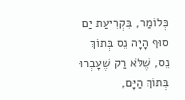כְּלוֹמַר, בִּקְרִיעַת יַם סוּף הָיָה נֵס בְּתוֹךְ נֵס, שֶׁלֹּא רַק שֶׁעָבְרוּ בְּתוֹךְ הַיָּם,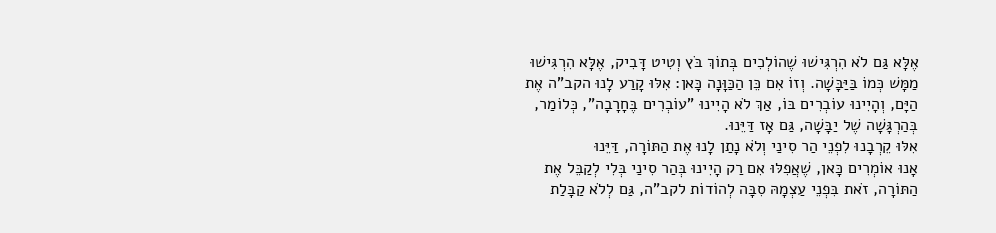אֶלָּא גַּם לֹא הִרְגִּישׁוּ שֶׁהוֹלְכִים בְּתוֹךְ בֹּץ וְטִיט דָּבִיק, אֶלָּא הִרְגִּישׁוּ מַמָּשׁ כְּמוֹ בַּיַּבָּשָׁה. וְזוֹ אִם כֵּן הַכַּוָּנָה כָּאן: אִלּוּ קָרַע לָנוּ הקב"ה אֶת הַיָּם, וְהָיִינוּ עוֹבְרִים בּוֹ, אַךְ לֹא הָיִינוּ "עוֹבְרִים בֶּחָרָבָה", כְּלוֹמַר, בְּהַרְגָּשָׁה שֶׁל יַבָּשָׁה, גַּם אָז דַּיֵּנוּ.
אִלּוּ קֵרְבָנוּ לִפְנֵי הַר סִינַי וְלֹא נָתַן לָנוּ אֶת הַתּוֹרָה, דַּיֵּנוּ
אָנוּ אוֹמְרִים כָּאן, שֶׁאֲפִלּוּ אִם רַק הָיִינוּ בְּהַר סִינַי בְּלִי לְקַבֵּל אֶת הַתּוֹרָה, זֹאת בִּפְנֵי עַצְמָהּ סִבָּה לְהוֹדוֹת לקב"ה, גַּם לְלֹא קַבָּלַת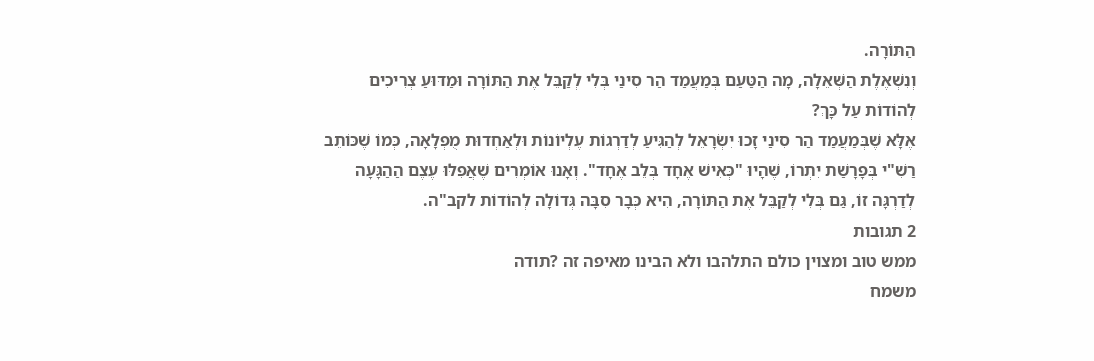הַתּוֹרָה.
וְנִשְׁאֶלֶת הַשְּׁאֵלָה, מָה הַטַּעַם בְּמַעֲמַד הַר סִינַי בְּלִי לְקַבֵּל אֶת הַתּוֹרָה וּמַדּוּעַ צְרִיכִים לְהוֹדוֹת עַל כָּךְ?
אֶלָּא שֶׁבְּמַעֲמַד הַר סִינַי זָכוּ יִשְׂרָאֵל לְהַגִּיעַ לְדַרְגוֹת עֶלְיוֹנוֹת וּלְאַחְדוּת מֻפְלָאָה, כְּמוֹ שֶׁכּוֹתֵב רַשִׁ"י בְּפָרָשַׁת יִתְרוֹ, שֶׁהָיוּ "כְּאִישׁ אֶחָד בְּלֵב אֶחָד". וְאָנוּ אוֹמְרִים שֶׁאֲפִלּוּ עֶצֶם הַהַגָּעָה לְדַרְגָּה זוֹ, גַּם בְּלִי לְקַבֵּל אֶת הַתּוֹרָה, הִיא כְּבָר סִבָּה גְּדוֹלָה לְהוֹדוֹת לקב"ה.
2 תגובות
ממש טוב ומצוין כולם התלהבו ולא הבינו מאיפה זה ?תודה
משמח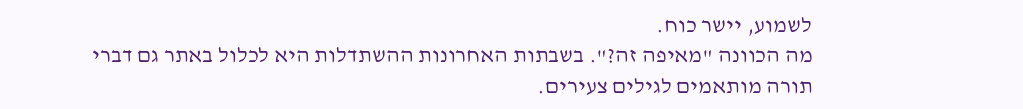לשמוע, יישר כוח.
מה הכוונה "מאיפה זה?". בשבתות האחרונות ההשתדלות היא לכלול באתר גם דברי תורה מותאמים לגילים צעירים.